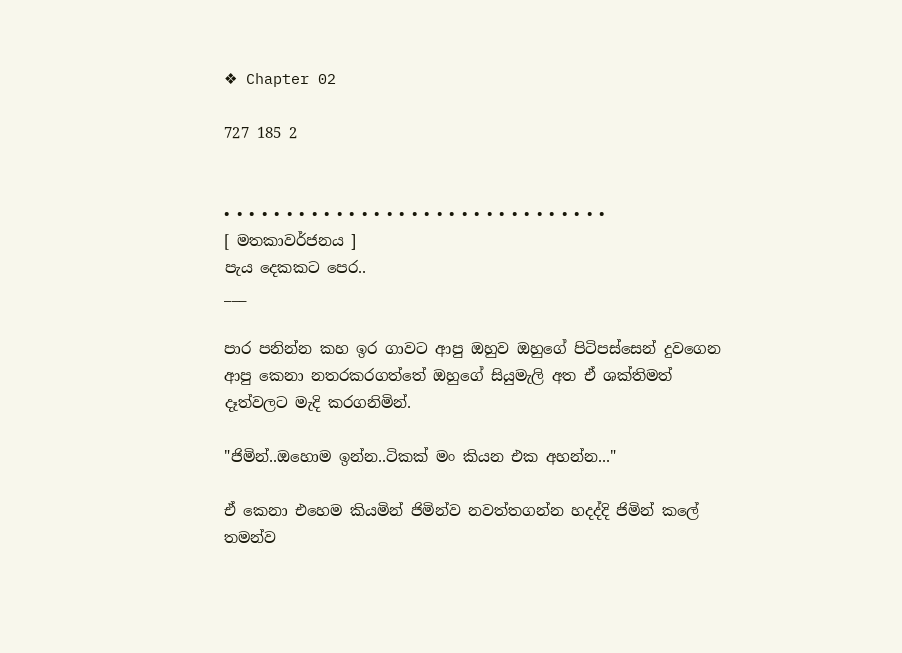❖ Chapter 02

727 185 2


• • • • • • • • • • • • • • • • • • • • • • • • • • • • • • •
[ මතකාවර්ජනය ]
පැය දෙකකට පෙර..
___

පාර පනින්න කහ ඉර ගාවට ආපු ඔහුව ඔහුගේ පිටිපස්සෙන් දුවගෙන ආපු කෙනා නතරකරගත්තේ ඔහුගේ සියුමැලි අත ඒ ශක්තිමත් දෑත්වලට මැදි කරගනිමින්.

"ජිමින්..ඔහොම ඉන්න..ටිකක් මං කියන එක අහන්න..."

ඒ කෙනා එහෙම කියමින් ජිමින්ව නවත්තගන්න හදද්දි ජිමින් කලේ තමන්ව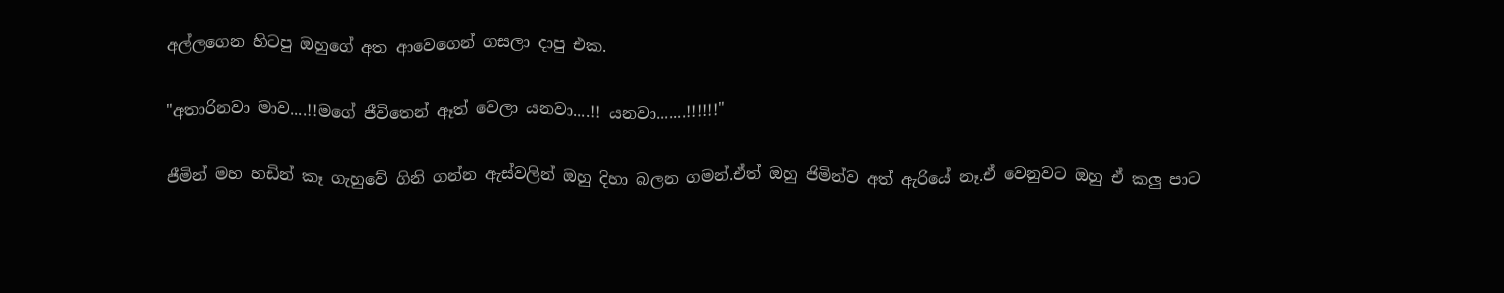අල්ලගෙන හිටපු ඔහුගේ අත ආවෙගෙන් ගසලා දාපු එක.

"අතාරිනවා මාව....!!මගේ ජීවිතෙන් ඈත් වෙලා යනවා....!! යනවා.......!!!!!!"

ජීමින් මහ හඩින් කෑ ගැහුවේ ගිනි ගන්න ඇස්වලින් ඔහු දිහා බලන ගමන්.ඒත් ඔහු ජිමින්ව අත් ඇරියේ නෑ.ඒ වෙනුවට ඔහු ඒ කලු පාට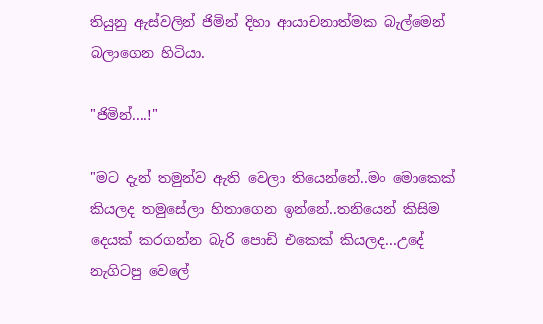තියුනු ඇස්වලින් ජිමින් දිහා ආයාචනාත්මක බැල්මෙන් බලාගෙන හිටියා.

"ජිමින්....!"

"මට දැන් තමුන්ව ඇති වෙලා තියෙන්නේ..මං මොකෙක් කියලද තමුසේලා හිතාගෙන ඉන්නේ..තනියෙන් කිසිම දෙයක් කරගන්න බැරි පොඩි එකෙක් කියලද...උදේ නැගිටපු වෙලේ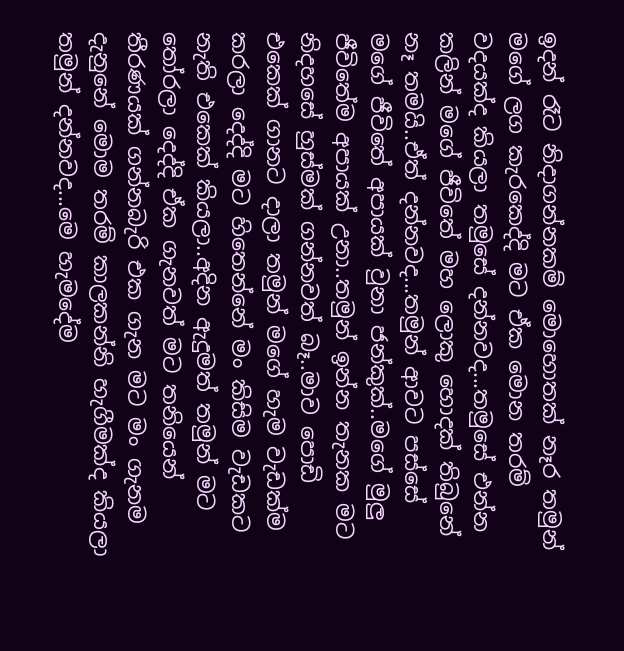ඉදන් රෑට නිදාගන්නකම් මොහොතක් නෑර තමුන් මගේ ලග කැරකෙද්දි මට ඒක මොන තරම් වදයක්ද කියලා තමුසේ දන්නවද...තමුසේ එන්න කලින් මගේ ජීවිතේ මහ ලොකු හොදක් තිබුනේ නෑ තමයි..ඒත් දන්නවද...තමුන් ආවට පස්සේ මගේ ජීවිතේ අපායක් වුනා ජන්කුක්..මගේ මුලු ජීවිතේම අපායක් උනා..තමුන් ඉන්න තැනක මට නිදහසේ හුස්මක් ගන්නවත් බෑ..මාව පොඩි එකෙක් ගානට දාලා තමුන් මගේ හැම වැඩක්ම කරලා දෙද්දි මට හිතෙන්නේ මං කිසිම වැඩකට නැති එකෙක් කියලා..අදින ඇදුමත් තමුන් මට තෝරලා දෙද්දි ඒක ගැනවත් මට තනියෙන් තීරණයක් ගන්නබැරි එක ගැන මට මං ගැනම දැනුනේ මොම තරම් කාලකන්නි හැගීමක්ද කියලා තමුන් දන්නවද...මෙ හැමදේම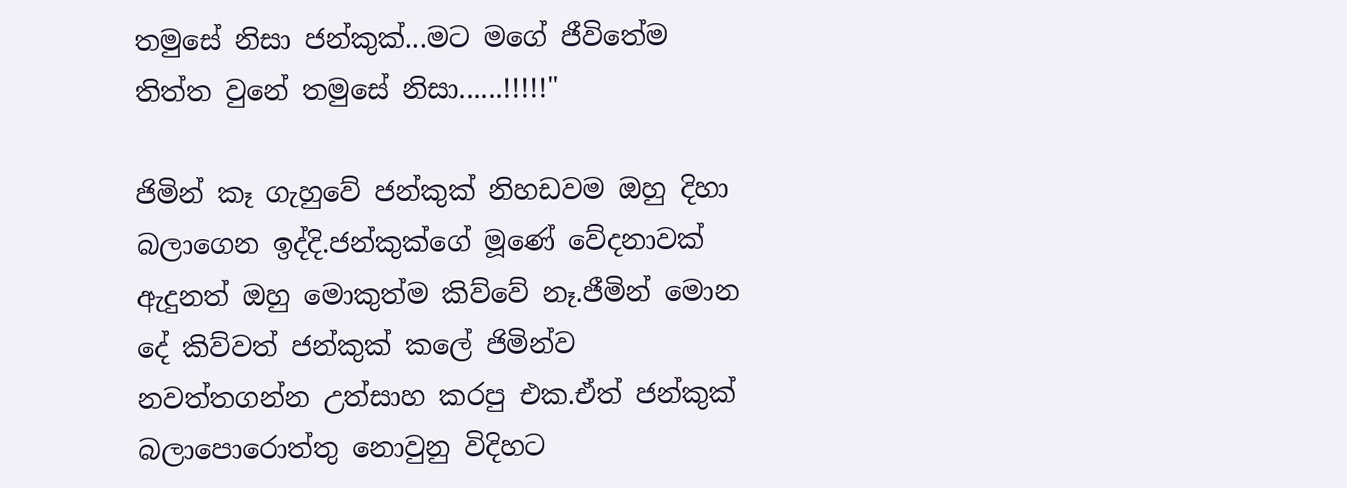තමුසේ නිසා ජන්කුක්...මට මගේ ජීවිතේම තිත්ත වුනේ තමුසේ නිසා......!!!!!"

ජිමින් කෑ ගැහුවේ ජන්කුක් නිහඩවම ඔහු දිහා බලාගෙන ඉද්දි.ජන්කුක්ගේ මූණේ වේදනාවක් ඇදුනත් ඔහු මොකුත්ම කිව්වේ නෑ.ජීමින් මොන දේ කිව්වත් ජන්කුක් කලේ ජිමින්ව නවත්තගන්න උත්සාහ කරපු එක.ඒත් ජන්කුක් බලාපොරොත්තු නොවුනු විදිහට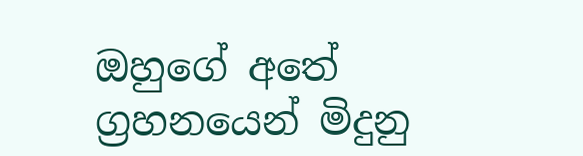ඔහුගේ අතේ ග්‍රහනයෙන් මිදුනු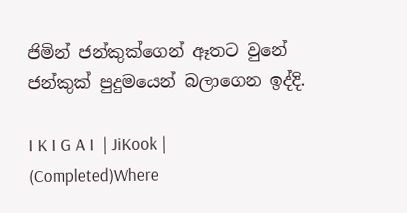ජිමින් ජන්කුක්ගෙන් ඈතට වුනේ ජන්කුක් පුදුමයෙන් බලාගෙන ඉද්දි.

I K I G A I  | JiKook | (Completed)Where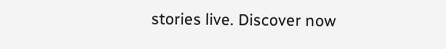stories live. Discover now